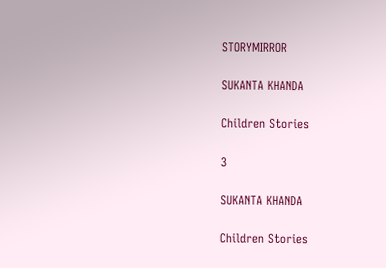STORYMIRROR

SUKANTA KHANDA

Children Stories

3

SUKANTA KHANDA

Children Stories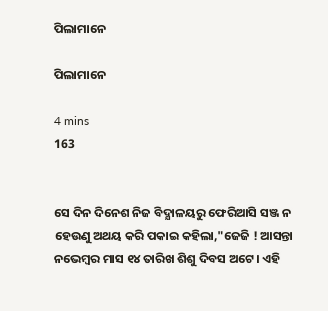ପିଲାମାନେ

ପିଲାମାନେ

4 mins
163


ସେ ଦିନ ଦିନେଶ ନିଜ ବିଦ୍ଯାଳୟରୁ ଫେରିଆସି ସଞ୍ଜ ନ ହେଉଣୁ ଅଥୟ କରି ପକାଇ କହିଲା,"ଜେଜି ! ଆସନ୍ତା ନଭେମ୍ବର ମାସ ୧୪ ତାରିଖ ଶିଶୁ ଦିବସ ଅଟେ। ଏହି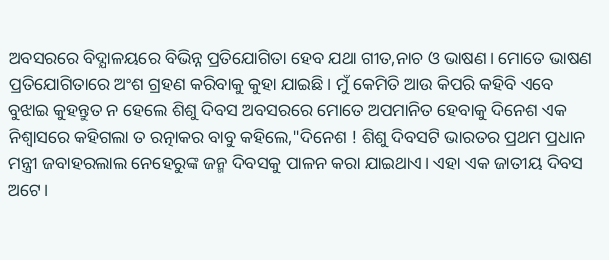ଅବସରରେ ବିଦ୍ଯାଳୟରେ ବିଭିନ୍ନ ପ୍ରତିଯୋଗିତା ହେବ ଯଥା ଗୀତ,ନାଚ ଓ ଭାଷଣ। ମୋତେ ଭାଷଣ ପ୍ରତିଯୋଗିତାରେ ଅଂଶ ଗ୍ରହଣ କରିବାକୁ କୁହା ଯାଇଛି। ମୁଁ କେମିତି ଆଉ କିପରି କହିବି ଏବେ ବୁଝାଇ କୁହନ୍ତୁତ ନ ହେଲେ ଶିଶୁ ଦିବସ ଅବସରରେ ମୋତେ ଅପମାନିତ ହେବାକୁ ଦିନେଶ ଏକ ନିଶ୍ବାସରେ କହିଗଲା ତ ରତ୍ନାକର ବାବୁ କହିଲେ,"ଦିନେଶ ! ଶିଶୁ ଦିବସଟି ଭାରତର ପ୍ରଥମ ପ୍ରଧାନ ମନ୍ତ୍ରୀ ଜବାହରଲାଲ ନେହେରୁଙ୍କ ଜନ୍ମ ଦିବସକୁ ପାଳନ କରା ଯାଇଥାଏ। ଏହା ଏକ ଜାତୀୟ ଦିବସ ଅଟେ।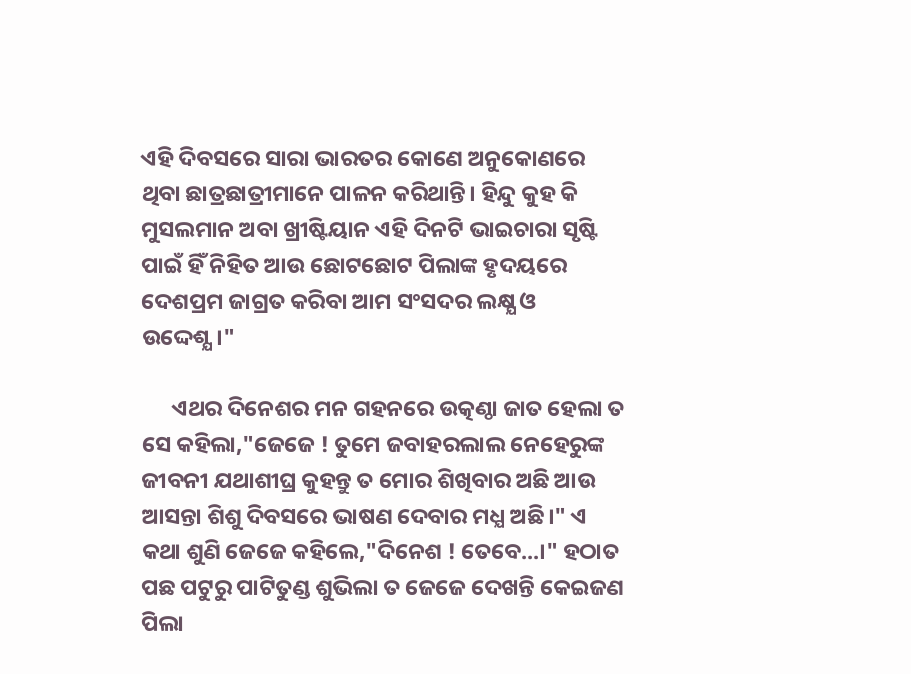ଏହି ଦିବସରେ ସାରା ଭାରତର କୋଣେ ଅନୁକୋଣରେ ଥିବା ଛାତ୍ରଛାତ୍ରୀମାନେ ପାଳନ କରିଥାନ୍ତି। ହିନ୍ଦୁ କୁହ କି ମୁସଲମାନ ଅବା ଖ୍ରୀଷ୍ଟିୟାନ ଏହି ଦିନଟି ଭାଇଚାରା ସୃଷ୍ଟି ପାଇଁ ହିଁ ନିହିତ ଆଉ ଛୋଟଛୋଟ ପିଲାଙ୍କ ହୃଦୟରେ ଦେଶପ୍ରମ ଜାଗ୍ରତ କରିବା ଆମ ସଂସଦର ଲକ୍ଷ୍ଯ ଓ ଉଦ୍ଦେଶ୍ଯ।"

      ଏଥର ଦିନେଶର ମନ ଗହନରେ ଉତ୍କଣ୍ଠା ଜାତ ହେଲା ତ ସେ କହିଲା,"ଜେଜେ ! ତୁମେ ଜବାହରଲାଲ ନେହେରୁଙ୍କ ଜୀବନୀ ଯଥାଶୀଘ୍ର କୁହନ୍ତୁ ତ ମୋର ଶିଖିବାର ଅଛି ଆଉ ଆସନ୍ତା ଶିଶୁ ଦିବସରେ ଭାଷଣ ଦେବାର ମଧ୍ଯ ଅଛି।" ଏ କଥା ଶୁଣି ଜେଜେ କହିଲେ,"ଦିନେଶ ! ତେବେ...।" ହଠାତ ପଛ ପଟୁରୁ ପାଟିତୁଣ୍ଡ ଶୁଭିଲା ତ ଜେଜେ ଦେଖନ୍ତି କେଇଜଣ ପିଲା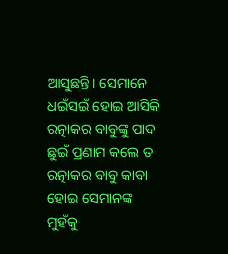ଆସୁଛନ୍ତି। ସେମାନେ ଧଇଁସଇଁ ହୋଇ ଆସିକି ରତ୍ନାକର ବାବୁଙ୍କୁ ପାଦ ଛୁଇଁ ପ୍ରଣାମ କଲେ ତ ରତ୍ନାକର ବାବୁ କାବା ହୋଇ ସେମାନଙ୍କ ମୁହଁକୁ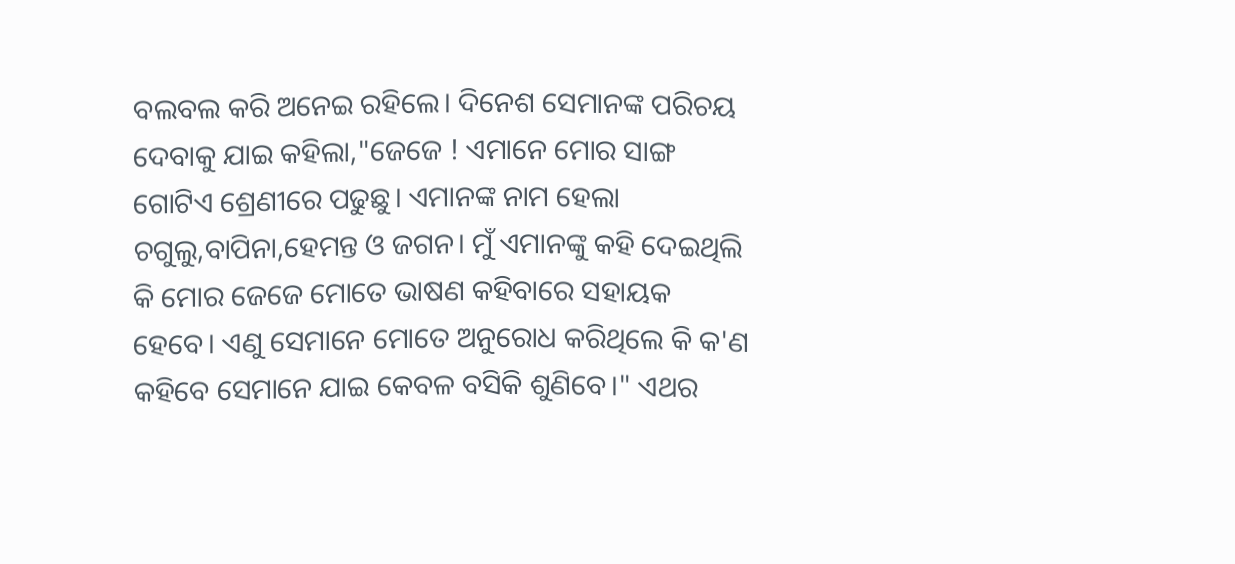ବଲବଲ କରି ଅନେଇ ରହିଲେ। ଦିନେଶ ସେମାନଙ୍କ ପରିଚୟ ଦେବାକୁ ଯାଇ କହିଲା,"ଜେଜେ ! ଏମାନେ ମୋର ସାଙ୍ଗ ଗୋଟିଏ ଶ୍ରେଣୀରେ ପଢୁଛୁ। ଏମାନଙ୍କ ନାମ ହେଲା ଚଗୁଲୁ,ବାପିନା,ହେମନ୍ତ ଓ ଜଗନ। ମୁଁ ଏମାନଙ୍କୁ କହି ଦେଇଥିଲି କି ମୋର ଜେଜେ ମୋତେ ଭାଷଣ କହିବାରେ ସହାୟକ ହେବେ। ଏଣୁ ସେମାନେ ମୋତେ ଅନୁରୋଧ କରିଥିଲେ କି କ'ଣ କହିବେ ସେମାନେ ଯାଇ କେବଳ ବସିକି ଶୁଣିବେ।" ଏଥର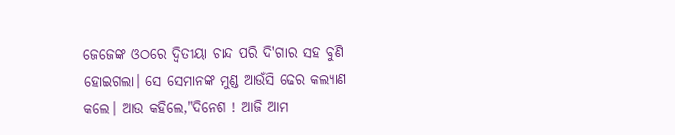ଜେଜେଙ୍କ ଓଠରେ ଦ୍ବିତୀୟା ଚାନ୍ଦ ପରି ଦି'ଗାର ସହ ବୁଣି ହୋଇଗଲା। ସେ ସେମାନଙ୍କ ମୁଣ୍ଡ ଆଉଁସି ଢେର କଲ୍ଯାଣ କଲେ। ଆଉ କହିଲେ,"ଦିନେଶ ! ଆଜି ଆମ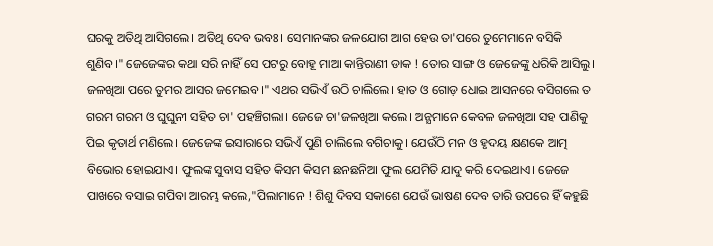ଘରକୁ ଅତିଥି ଆସିଗଲେ। ଅତିଥି ଦେବ ଭବଃ। ସେମାନଙ୍କର ଜଳଯୋଗ ଆଗ ହେଉ ତା'ପରେ ତୁମେମାନେ ବସିକି ଶୁଣିବ।" ଜେଜେଙ୍କର କଥା ସରି ନାହିଁ ସେ ପଟରୁ ବୋହୂ ମାଆ କାନ୍ତିରାଣୀ ଡାକ ! ତୋର ସାଙ୍ଗ ଓ ଜେଜେଙ୍କୁ ଧରିକି ଆସିଲୁ। ଜଳଖିଆ ପରେ ତୁମର ଆସର ଜମେଇବ।" ଏଥର ସଭିଏଁ ଉଠି ଚାଲିଲେ। ହାତ ଓ ଗୋଡ଼ ଧୋଇ ଆସନରେ ବସିଗଲେ ତ ଗରମ ଗରମ ଓ ଘୁଘୁନୀ ସହିତ ଚା' ପହଞ୍ଚିଗଲା। ଜେଜେ ଚା'ଜଳଖିଆ କଲେ। ଅନ୍ଯମାନେ କେବଳ ଜଳଖିଆ ସହ ପାଣିକୁ ପିଇ କୃତାର୍ଥ ମଣିଲେ। ଜେଜେଙ୍କ ଇସାରାରେ ସଭିଏଁ ପୁଣି ଚାଲିଲେ ବଗିଚାକୁ। ଯେଉଁଠି ମନ ଓ ହୃଦୟ କ୍ଷଣକେ ଆତ୍ମ ବିଭୋର ହୋଇଯାଏ। ଫୁଲଙ୍କ ସୁବାସ ସହିତ କିସମ କିସମ ଛନଛନିଆ ଫୁଲ ଯେମିତି ଯାଦୁ କରି ଦେଇଥାଏ। ଜେଜେ ପାଖରେ ବସାଇ ଗପିବା ଆରମ୍ଭ କଲେ,"ପିଲାମାନେ ! ଶିଶୁ ଦିବସ ସକାଶେ ଯେଉଁ ଭାଷଣ ଦେବ ତାରି ଉପରେ ହିଁ କହୁଛି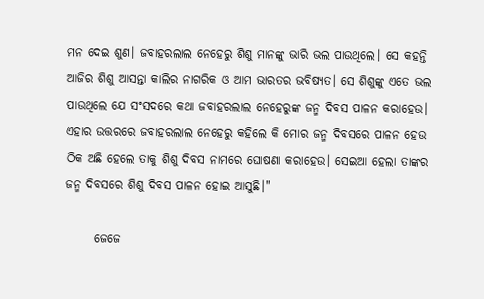ମନ ଦେଇ ଶୁଣ। ଜବାହରଲାଲ ନେହେରୁ ଶିଶୁ ମାନଙ୍କୁ ଭାରି ଭଲ ପାଉଥିଲେ। ସେ କହନ୍ତି ଆଜିର ଶିଶୁ ଆସନ୍ତା କାଲିର ନାଗରିକ ଓ ଆମ ଭାରତର ଭବିଷ୍ଯତ। ସେ ଶିଶୁଙ୍କୁ ଏତେ ଭଲ ପାଉଥିଲେ ଯେ ସଂସଦରେ କଥା ଜବାହରଲାଲ ନେହେରୁଙ୍କ ଜନ୍ମ ଦିବସ ପାଳନ କରାହେଉ। ଏହାର ଉତ୍ତରରେ ଜବାହରଲାଲ ନେହେରୁ କହିଲେ କି ମୋର ଜନ୍ମ ଦିବସରେ ପାଳନ ହେଉ ଠିକ ଅଛି ହେଲେ ତାକୁ ଶିଶୁ ଦିବସ ନାମରେ ଘୋଷଣା କରାହେଉ। ସେଇଆ ହେଲା ତାଙ୍କର ଜନ୍ମ ଦିବସରେ ଶିଶୁ ଦିବସ ପାଳନ ହୋଇ ଆସୁଛି।"

      ଜେଜେ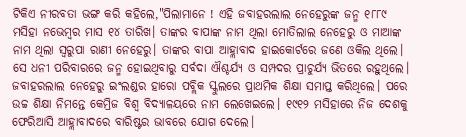ଟିକିଏ ନୀରବତା ଭଙ୍ଗ କରି କହିଲେ,"ପିଲାମାନେ ! ଏହି ଜବାହରଲାଲ ନେହେରୁଙ୍କ ଜନ୍ମ ୧୮୮୯ ମସିହା ନଭେମ୍ବର ମାସ ୧୪ ତାରିଖ। ତାଙ୍କର ବାପାଙ୍କ ନାମ ଥିଲା ମୋତିଲାଲ ନେହେରୁ ଓ ମାଆଙ୍କ ନାମ ଥିଲା ସ୍ବରୁପା ରାଣୀ ନେହେରୁ। ତାଙ୍କର ବାପା ଆହ୍ଲାବାଦ ହାଇକୋର୍ଟରେ ଜଣେ ଓକିଲ ଥିଲେ। ସେ ଧନୀ ପରିବାରରେ ଜନ୍ମ ହୋଇଥିବାରୁ ସର୍ବଦା ଐଶ୍ଚର୍ଯ୍ଯ ଓ ସମ୍ପଦର ପ୍ରାଚୁର୍ଯ୍ଯ ଭିତରେ ରହୁଥିଲେ। ଜବାହରଲାଲ ନେହେରୁ ଇଂଲଣ୍ଡର ହାରୋ ପବ୍ଲିକ ସ୍କୁଲରେ ପ୍ରାଥମିକ ଶିକ୍ଷା ସମାପ୍ତ କରିଥିଲେ। ପରେ ଉଚ୍ଚ ଶିକ୍ଷା ନିମନ୍ତେ କେମ୍ରିଜ ବିଶ୍ବ ବିଦ୍ଯାଳୟରେ ନାମ ଲେଖେଇଲେ। ୧୯୧୨ ମସିହାରେ ନିଜ ଦେଶକୁ ଫେରିଆସି ଆହ୍ଲାବାଦରେ ବାରିଷ୍ଟର ଭାବରେ ଯୋଗ ଦେଲେ।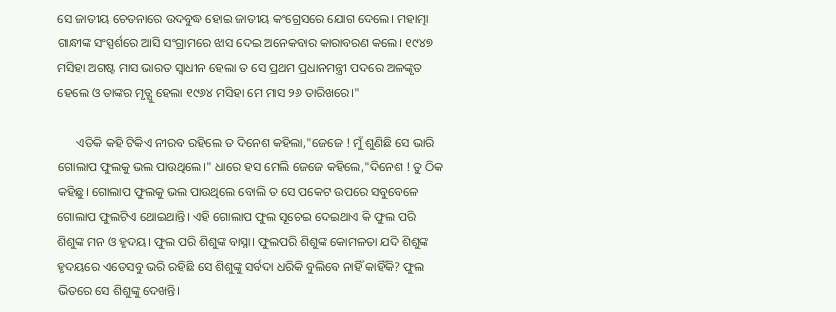ସେ ଜାତୀୟ ଚେତନାରେ ଉଦବୁଦ୍ଧ ହୋଇ ଜାତୀୟ କଂଗ୍ରେସରେ ଯୋଗ ଦେଲେ। ମହାତ୍ମା ଗାନ୍ଧୀଙ୍କ ସଂସ୍ପର୍ଶରେ ଆସି ସଂଗ୍ରାମରେ ଝାସ ଦେଇ ଅନେକବାର କାରାବରଣ କଲେ। ୧୯୪୭ ମସିହା ଅଗଷ୍ଟ ମାସ ଭାରତ ସ୍ବାଧୀନ ହେଲା ତ ସେ ପ୍ରଥମ ପ୍ରଧାନମନ୍ତ୍ରୀ ପଦରେ ଅଳଙ୍କୃତ ହେଲେ ଓ ତାଙ୍କର ମୃତ୍ଯୁ ହେଲା ୧୯୬୪ ମସିହା ମେ ମାସ ୨୬ ତାରିଖରେ।"

      ଏତିକି କହି ଟିକିଏ ନୀରବ ରହିଲେ ତ ଦିନେଶ କହିଲା,"ଜେଜେ ! ମୁଁ ଶୁଣିଛି ସେ ଭାରି ଗୋଲାପ ଫୁଲକୁ ଭଲ ପାଉଥିଲେ।" ଧାରେ ହସ ମେଲି ଜେଜେ କହିଲେ,"ଦିନେଶ ! ତୁ ଠିକ କହିଛୁ। ଗୋଲାପ ଫୁଲକୁ ଭଲ ପାଉଥିଲେ ବୋଲି ତ ସେ ପକେଟ ଉପରେ ସବୁବେଳେ ଗୋଲାପ ଫୁଲଟିଏ ଥୋଇଥାନ୍ତି। ଏହି ଗୋଲାପ ଫୁଲ ସୂଚେଇ ଦେଇଥାଏ କି ଫୁଲ ପରି ଶିଶୁଙ୍କ ମନ ଓ ହୃଦୟ। ଫୁଲ ପରି ଶିଶୁଙ୍କ ବାସ୍ନା। ଫୁଲପରି ଶିଶୁଙ୍କ କୋମଳତା ଯଦି ଶିଶୁଙ୍କ ହୃଦୟରେ ଏତେସବୁ ଭରି ରହିଛି ସେ ଶିଶୁଙ୍କୁ ସର୍ବଦା ଧରିକି ବୁଲିବେ ନାହିଁ କାହିଁକି? ଫୁଲ ଭିତରେ ସେ ଶିଶୁଙ୍କୁ ଦେଖନ୍ତି।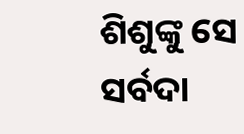ଶିଶୁଙ୍କୁ ସେ ସର୍ବଦା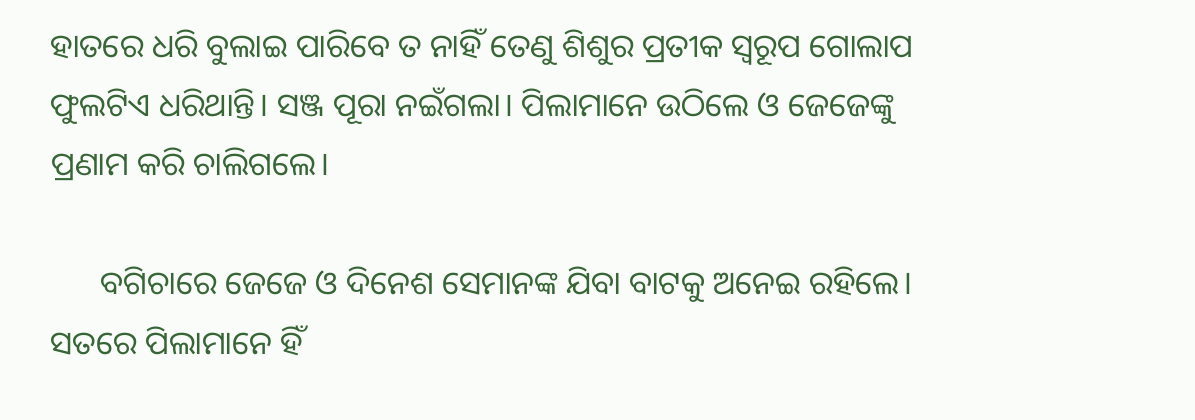ହାତରେ ଧରି ବୁଲାଇ ପାରିବେ ତ ନାହିଁ ତେଣୁ ଶିଶୁର ପ୍ରତୀକ ସ୍ବରୂପ ଗୋଲାପ ଫୁଲଟିଏ ଧରିଥାନ୍ତି। ସଞ୍ଜ ପୂରା ନଇଁଗଲା। ପିଲାମାନେ ଉଠିଲେ ଓ ଜେଜେଙ୍କୁ ପ୍ରଣାମ କରି ଚାଲିଗଲେ।

      ବଗିଚାରେ ଜେଜେ ଓ ଦିନେଶ ସେମାନଙ୍କ ଯିବା ବାଟକୁ ଅନେଇ ରହିଲେ। ସତରେ ପିଲାମାନେ ହିଁ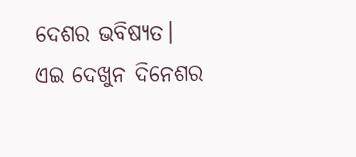ଦେଶର ଭବିଷ୍ଯତ। ଏଇ ଦେଖୁନ ଦିନେଶର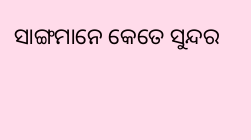ସାଙ୍ଗମାନେ କେତେ ସୁନ୍ଦର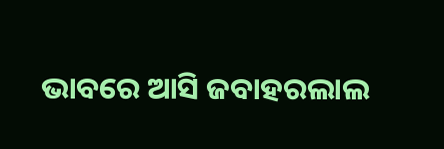ଭାବରେ ଆସି ଜବାହରଲାଲ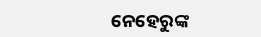ନେହେରୁଙ୍କ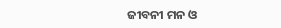ଜୀବନୀ ମନ ଓ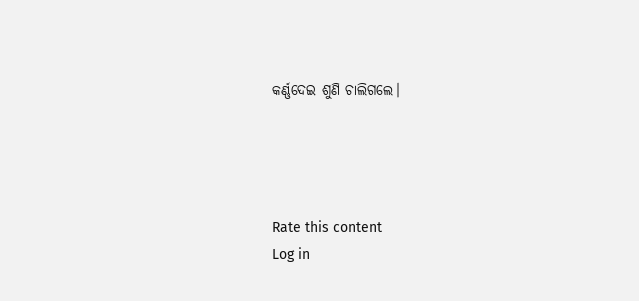କର୍ଣ୍ଣଦେଇ ଶୁଣି ଚାଲିଗଲେ।




Rate this content
Log in